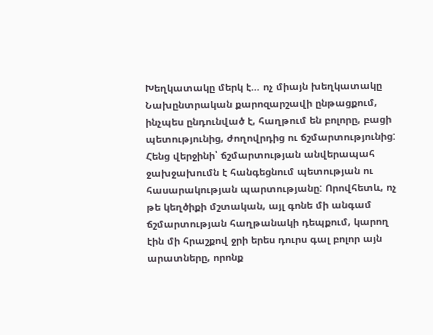Խեղկատակը մերկ է… ոչ միայն խեղկատակը
Նախընտրական քարոզարշավի ընթացքում, ինչպես ընդունված է, հաղթում են բոլորը, բացի պետությունից, ժողովրդից ու ճշմարտությունից: Հենց վերջինի՝ ճշմարտության անվերապահ ջախջախումն է հանգեցնում պետության ու հասարակության պարտությանը: Որովհետև, ոչ թե կեղծիքի մշտական, այլ գոնե մի անգամ ճշմարտության հաղթանակի դեպքում, կարող էին մի հրաշքով ջրի երես դուրս գալ բոլոր այն արատները, որոնք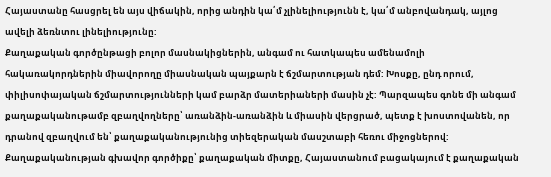Հայաստանը հասցրել են այս վիճակին, որից անդին կա՛մ չլինելիությունն է, կա՛մ անբովանդակ, այլոց ավելի ձեռնտու լինելիությունը:
Քաղաքական գործընթացի բոլոր մասնակիցներին, անգամ ու հատկապես ամենամոլի հակառակորդներին միավորողը միասնական պայքարն է ճշմարտության դեմ: Խոսքը, ընդ որում, փիլիսոփայական ճշմարտությունների կամ բարձր մատերիաների մասին չէ: Պարզապես գոնե մի անգամ քաղաքականութամբ զբաղվողները՝ առանձին-առանձին և միասին վերցրած, պետք է խոստովանեն, որ դրանով զբաղվում են՝ քաղաքականությունից տիեզերական մասշտաբի հեռու միջոցներով:
Քաղաքականության գխավոր գործիքը՝ քաղաքական միտքը, Հայաստանում բացակայում է քաղաքական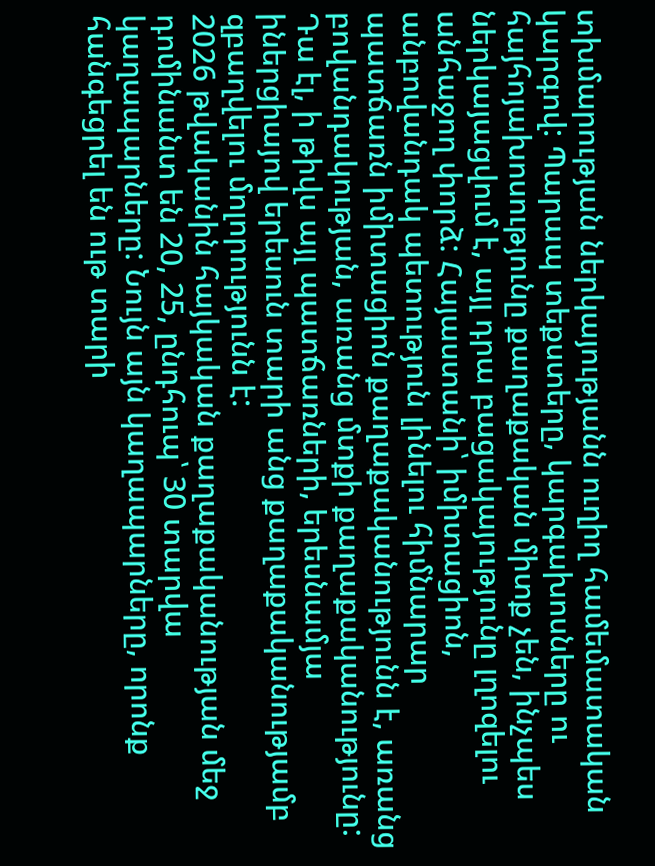տխմարության ներկայությանն ուղիղ համեմատական կարգով: Պարապ տեքստերը, կարգախոսները ու հայհոյախոսությունը քաղաքական միտք չեն, ինչպես ներկայացվում է, այլ դրա բացակայությունը լղոզելու անհաջող փորձ: Հայաստանի՝ իմիտացիոն, անբովանդակ պետություն լինելու հիմնարար պատճառն իմիտացիոն քաղաքականությունն է, առանց բովանդակության, առանց մտքի քաղաքականությունը: Դա էլ, ի թիվս այլ պատճառների, երեսնամյա իներցիայով երեսուն տարի անց քաղաքականությամբ զբաղվելու մոլորությունն է:
2026 թվականին հայկական քաղաքականության մեջ դոմինանտ են 20, 25, ընդհուպ՝ 30 տարվա կաղապարները: Նույն այն կաղապարները, որոնք հանգեցրել են ութ տարի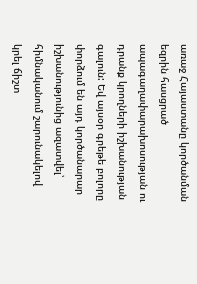առաջ Հայաստանը կործանման եզրին հասցրած ապագաղափարախոսության ու դրանք կրողների իշխանության գալուն: Եվ այսօր գրեթե բոլորը փորձում են այդ կործանարար իշխանությունից ազատվել՝ հիմնականում շարունակելով կրել ճիշտ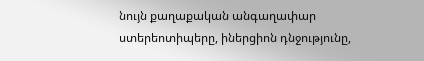նույն քաղաքական անգաղափար ստերեոտիպերը, իներցիոն դնջությունը,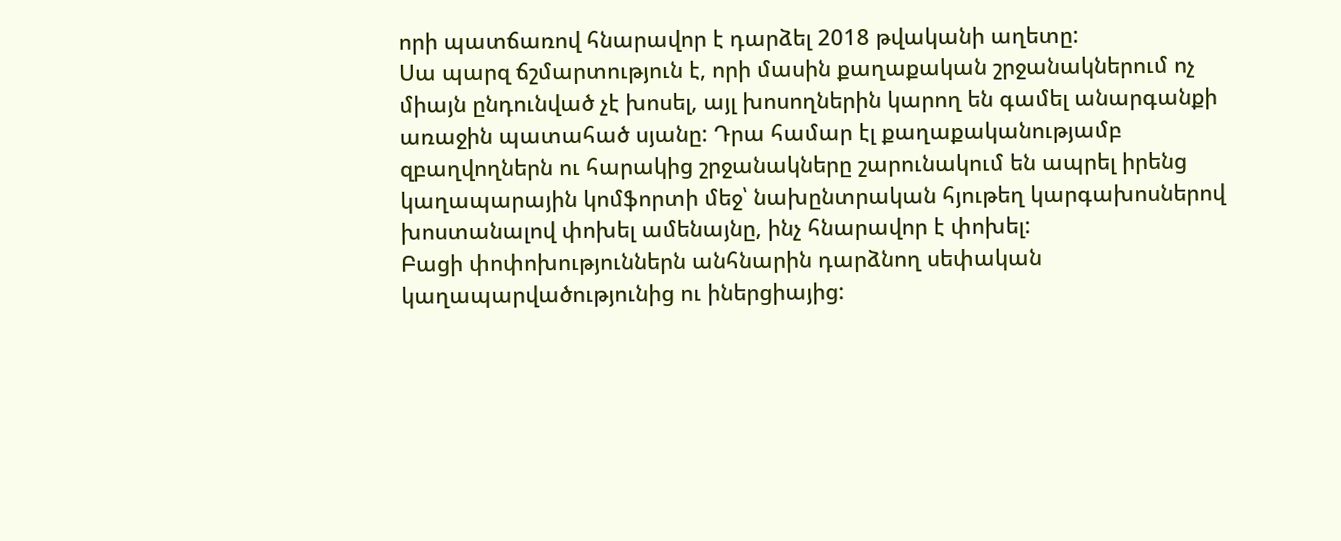որի պատճառով հնարավոր է դարձել 2018 թվականի աղետը:
Սա պարզ ճշմարտություն է, որի մասին քաղաքական շրջանակներում ոչ միայն ընդունված չէ խոսել, այլ խոսողներին կարող են գամել անարգանքի առաջին պատահած սյանը: Դրա համար էլ քաղաքականությամբ զբաղվողներն ու հարակից շրջանակները շարունակում են ապրել իրենց կաղապարային կոմֆորտի մեջ՝ նախընտրական հյութեղ կարգախոսներով խոստանալով փոխել ամենայնը, ինչ հնարավոր է փոխել:
Բացի փոփոխություններն անհնարին դարձնող սեփական կաղապարվածությունից ու իներցիայից: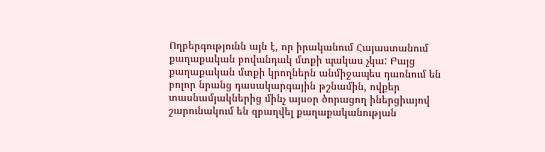Ողբերգությունն այն է, որ իրականում Հայաստանում քաղաքական բովանդակ մտքի պակաս չկա: Բայց քաղաքական մտքի կրողներն անմիջապես դառնում են բոլոր նրանց դասակարգային թշնամին, ովքեր տասնամյակներից մինչ այսօր ծորացող իներցիայով շարունակում են զբաղվել քաղաքականության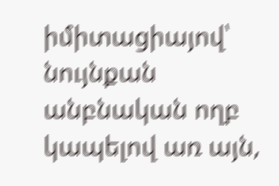իմիտացիայով՝ նույնքան անբնական ողբ կապելով առ այն,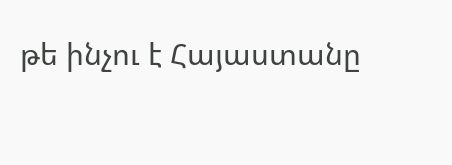թե ինչու է Հայաստանը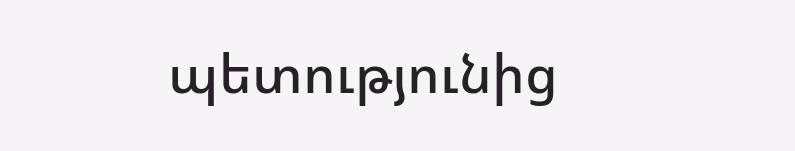պետությունից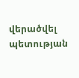վերածվել պետության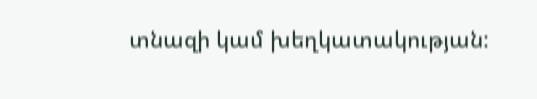տնազի կամ խեղկատակության: